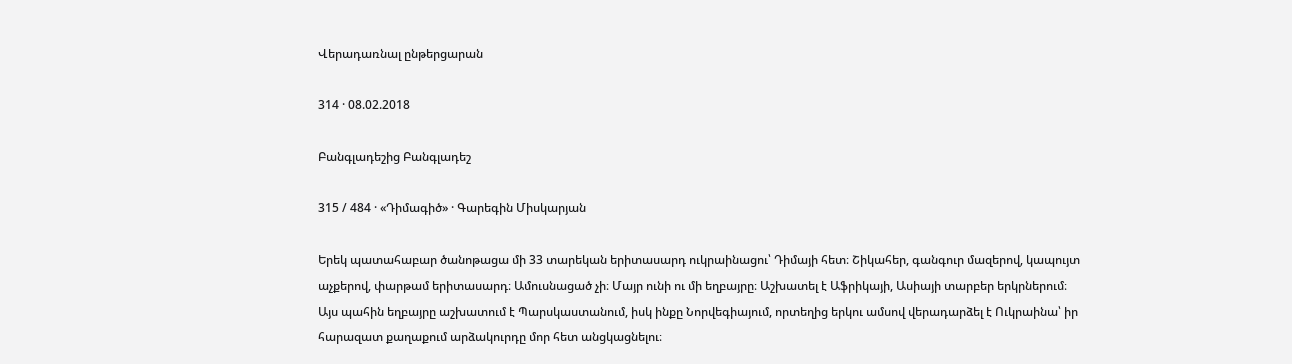Վերադառնալ ընթերցարան

314 · 08.02.2018

Բանգլադեշից Բանգլադեշ

315 / 484 · «Դիմագիծ» · Գարեգին Միսկարյան

Երեկ պատահաբար ծանոթացա մի 33 տարեկան երիտասարդ ուկրաինացու՝ Դիմայի հետ։ Շիկահեր, գանգուր մազերով, կապույտ աչքերով, փարթամ երիտասարդ։ Ամուսնացած չի։ Մայր ունի ու մի եղբայրը։ Աշխատել է Աֆրիկայի, Ասիայի տարբեր երկրներում։ Այս պահին եղբայրը աշխատում է Պարսկաստանում, իսկ ինքը Նորվեգիայում, որտեղից երկու ամսով վերադարձել է Ուկրաինա՝ իր հարազատ քաղաքում արձակուրդը մոր հետ անցկացնելու։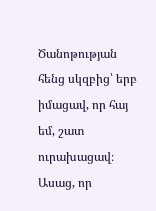Ծանոթության հենց սկզբից՝ երբ իմացավ, որ հայ եմ, շատ ուրախացավ։ Ասաց, որ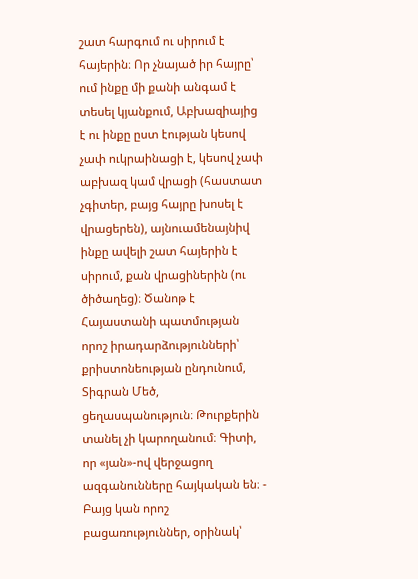շատ հարգում ու սիրում է հայերին։ Որ չնայած իր հայրը՝ ում ինքը մի քանի անգամ է տեսել կյանքում, Աբխազիայից է ու ինքը ըստ էության կեսով չափ ուկրաինացի է, կեսով չափ աբխազ կամ վրացի (հաստատ չգիտեր, բայց հայրը խոսել է վրացերեն), այնուամենայնիվ ինքը ավելի շատ հայերին է սիրում, քան վրացիներին (ու ծիծաղեց)։ Ծանոթ է Հայաստանի պատմության որոշ իրադարձությունների՝ քրիստոնեության ընդունում, Տիգրան Մեծ, ցեղասպանություն։ Թուրքերին տանել չի կարողանում։ Գիտի, որ «յան»-ով վերջացող ազգանունները հայկական են։ - Բայց կան որոշ բացառություններ, օրինակ՝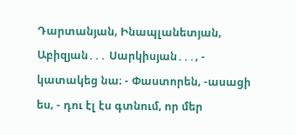Դարտանյան, Ինապլանետյան, Աբիզյան․․․ Սարկիսյան․․․, - կատակեց նա։ - Փաստորեն, -ասացի ես, - դու էլ էս գտնում, որ մեր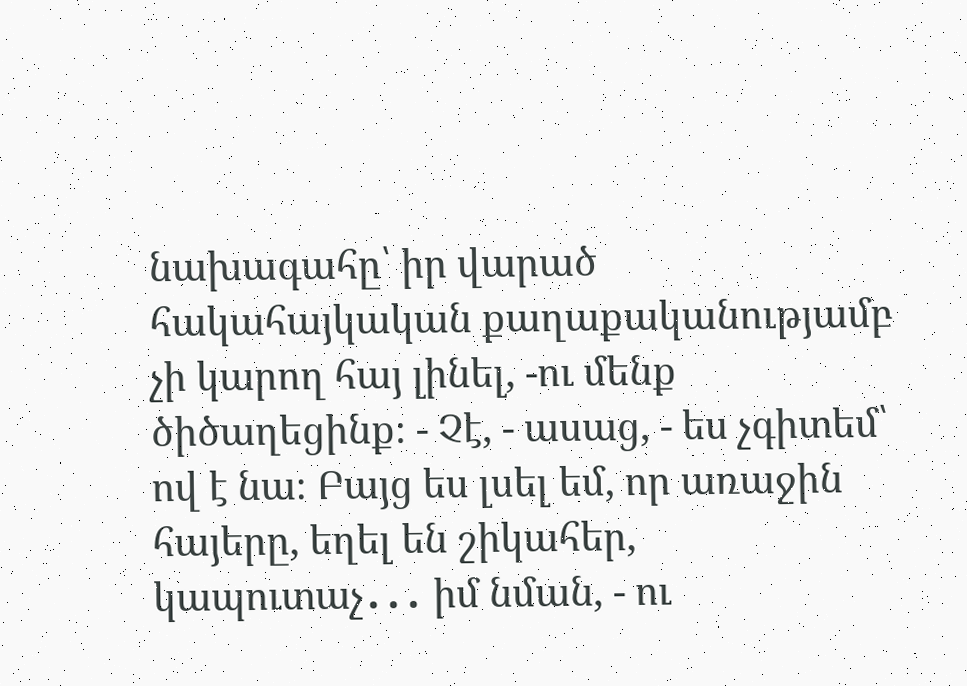նախագահը՝ իր վարած հակահայկական քաղաքականությամբ չի կարող հայ լինել, -ու մենք ծիծաղեցինք։ - Չէ, - ասաց, - ես չգիտեմ՝ ով է նա։ Բայց ես լսել եմ, որ առաջին հայերը, եղել են շիկահեր, կապուտաչ․․․ իմ նման, - ու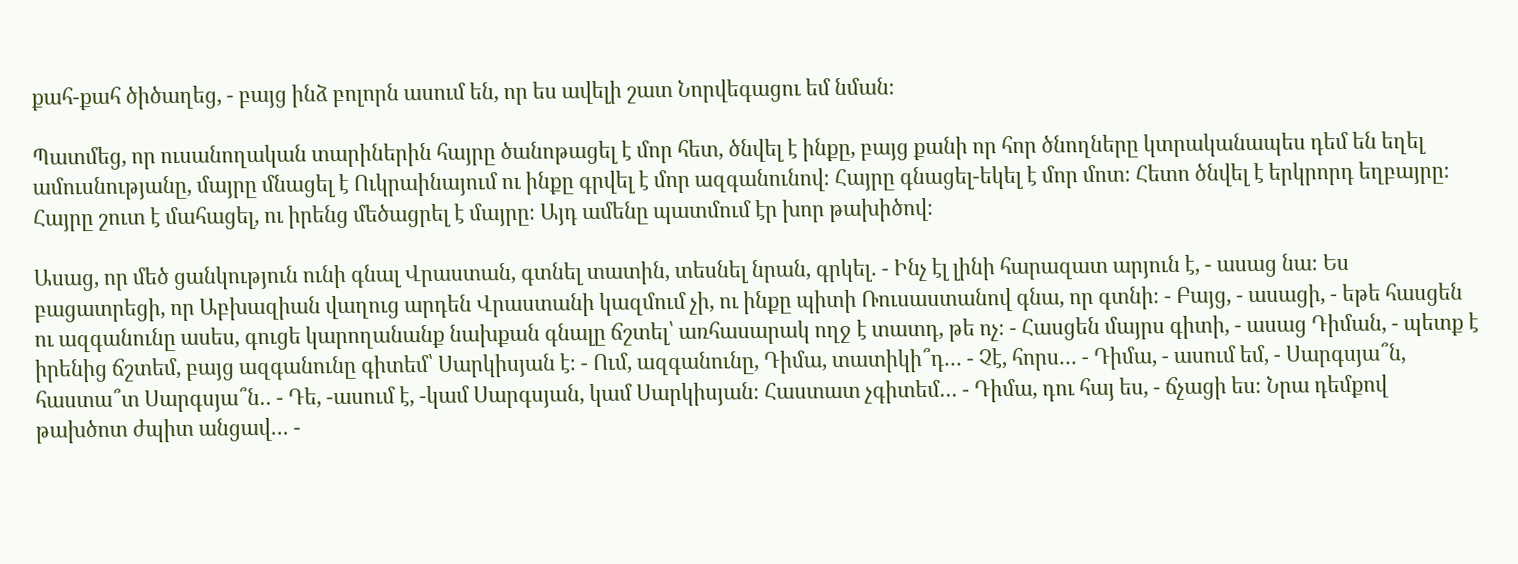քահ-քահ ծիծաղեց, - բայց ինձ բոլորն ասում են, որ ես ավելի շատ Նորվեգացու եմ նման։

Պատմեց, որ ուսանողական տարիներին հայրը ծանոթացել է մոր հետ, ծնվել է ինքը, բայց քանի որ հոր ծնողները կտրականապես դեմ են եղել ամուսնությանը, մայրը մնացել է Ուկրաինայում ու ինքը գրվել է մոր ազգանունով։ Հայրը գնացել-եկել է մոր մոտ։ Հետո ծնվել է երկրորդ եղբայրը։ Հայրը շուտ է մահացել, ու իրենց մեծացրել է մայրը։ Այդ ամենը պատմում էր խոր թախիծով։

Ասաց, որ մեծ ցանկություն ունի գնալ Վրաստան, գտնել տատին, տեսնել նրան, գրկել․ - Ինչ էլ լինի հարազատ արյուն է, - ասաց նա։ Ես բացատրեցի, որ Աբխազիան վաղուց արդեն Վրաստանի կազմում չի, ու ինքը պիտի Ռուսաստանով գնա, որ գտնի։ - Բայց, - ասացի, - եթե հասցեն ու ազգանունը ասես, գուցե կարողանանք նախքան գնալը ճշտել՝ առհասարակ ողջ է տատդ, թե ոչ։ - Հասցեն մայրս գիտի, - ասաց Դիման, - պետք է իրենից ճշտեմ, բայց ազգանունը գիտեմ՝ Սարկիսյան է։ - Ում, ազգանունը, Դիմա, տատիկի՞դ․․․ - Չէ, հորս․․․ - Դիմա, - ասում եմ, - Սարգսյա՞ն, հաստա՞տ Սարգսյա՞ն․․ - Դե, -ասում է, -կամ Սարգսյան, կամ Սարկիսյան։ Հաստատ չգիտեմ․․․ - Դիմա, դու հայ ես, - ճչացի ես։ Նրա դեմքով թախծոտ ժպիտ անցավ․․․ -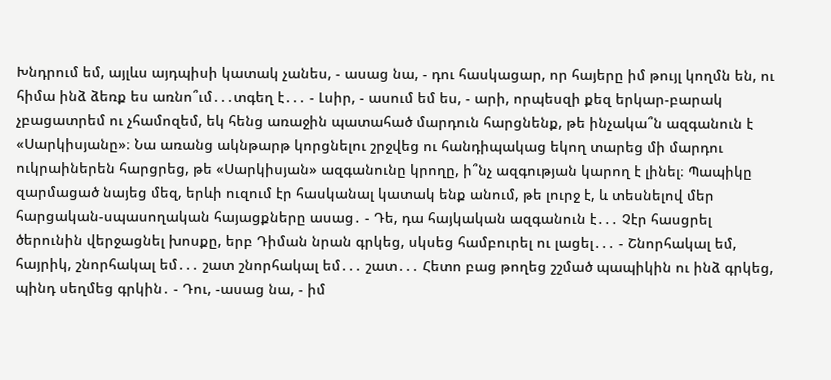Խնդրում եմ, այլևս այդպիսի կատակ չանես, - ասաց նա, - դու հասկացար, որ հայերը իմ թույլ կողմն են, ու հիմա ինձ ձեռք ես առնո՞ւմ․․․տգեղ է․․․ - Լսիր, - ասում եմ ես, - արի, որպեսզի քեզ երկար-բարակ չբացատրեմ ու չհամոզեմ, եկ հենց առաջին պատահած մարդուն հարցնենք, թե ինչակա՞ն ազգանուն է «Սարկիսյանը»։ Նա առանց ակնթարթ կորցնելու շրջվեց ու հանդիպակաց եկող տարեց մի մարդու ուկրաիներեն հարցրեց, թե «Սարկիսյան» ազգանունը կրողը, ի՞նչ ազգության կարող է լինել։ Պապիկը զարմացած նայեց մեզ, երևի ուզում էր հասկանալ կատակ ենք անում, թե լուրջ է, և տեսնելով մեր հարցական-սպասողական հայացքները ասաց․ - Դե, դա հայկական ազգանուն է․․․ Չէր հասցրել ծերունին վերջացնել խոսքը, երբ Դիման նրան գրկեց, սկսեց համբուրել ու լացել․․․ - Շնորհակալ եմ, հայրիկ, շնորհակալ եմ․․․ շատ շնորհակալ եմ․․․ շատ․․․ Հետո բաց թողեց շշմած պապիկին ու ինձ գրկեց, պինդ սեղմեց գրկին․ - Դու, -ասաց նա, - իմ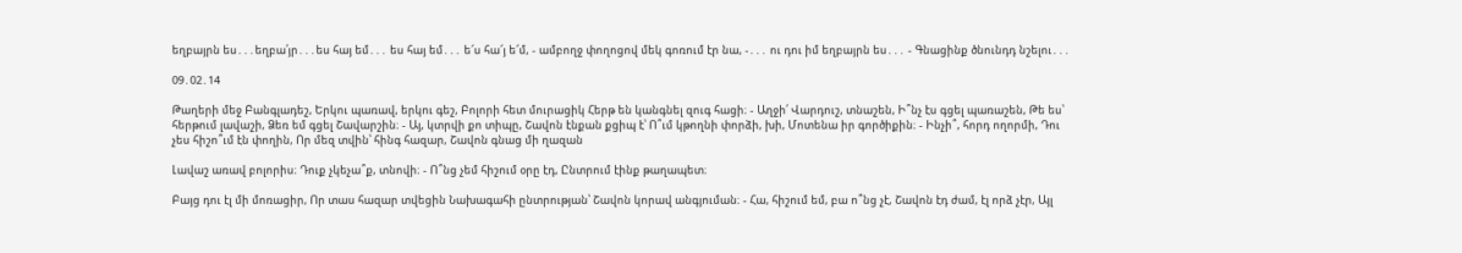եղբայրն ես․․․եղբա՛յր․․․ես հայ եմ․․․ ես հայ եմ․․․ ե՜ս հա՜յ ե՜մ, - ամբողջ փողոցով մեկ գոռում էր նա, -․․․ ու դու իմ եղբայրն ես․․․ - Գնացինք ծնունդդ նշելու․․․

09․02․14

Թաղերի մեջ Բանգլադեշ, Երկու պառավ, երկու գեշ, Բոլորի հետ մուրացիկ Հերթ են կանգնել զուգ հացի։ - Աղջի՛ Վարդուշ, տնաշեն, Ի՞նչ էս գցել պառաշեն, Թե ես՝ հերթում լավաշի, Ձեռ եմ գցել Շավարշին։ - Այ, կտրվի քո տիպը, Շավոն էնքան քցիպ է՝ Ո՞ւմ կթողնի փորձի, խի, Մոտենա իր գործիքին։ - Ինչի՞, հորդ ողորմի, Դու չես հիշո՞ւմ էն փողին, Որ մեզ տվին՝ հինգ հազար, Շավոն գնաց մի ղազան

Լավաշ առավ բոլորիս։ Դուք չկեչա՞ք, տնովի։ - Ո՞նց չեմ հիշում օրը էդ, Ընտրում էինք թաղապետ։

Բայց դու էլ մի մոռացիր, Որ տաս հազար տվեցին Նախագահի ընտրության՝ Շավոն կորավ անգյուման։ - Հա, հիշում եմ, բա ո՞նց չէ, Շավոն էդ ժամ, էլ որձ չէր, Այլ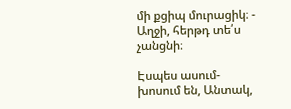մի քցիպ մուրացիկ։ - Աղջի, հերթդ տե՛ս չանցնի։

Էսպես ասում-խոսում են, Անտակ,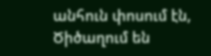անհուն փոսում էն, Ծիծաղում են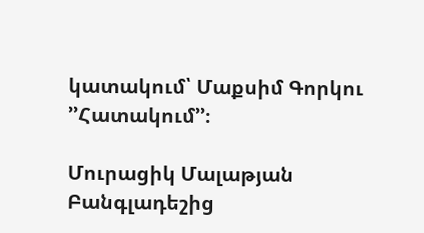կատակում՝ Մաքսիմ Գորկու ՚՚Հատակում՚՚։

Մուրացիկ Մալաթյան Բանգլադեշից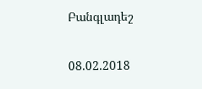Բանգլադեշ

08.02.2018